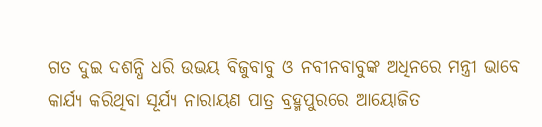ଗତ ଦୁଇ ଦଶନ୍ଧି ଧରି ଉଭୟ ବିଜୁବାବୁ ଓ ନବୀନବାବୁଙ୍କ ଅଧିନରେ ମନ୍ତ୍ରୀ ଭାବେ କାର୍ଯ୍ୟ କରିଥିବା ସୂର୍ଯ୍ୟ ନାରାୟଣ ପାତ୍ର ବ୍ରହ୍ମପୁରରେ ଆୟୋଜିତ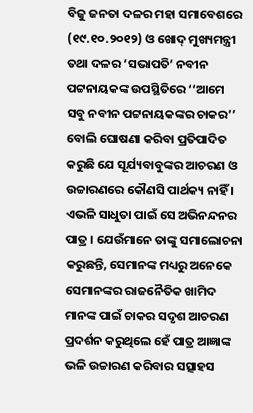ବିଜୁ ଜନତା ଦଳର ମହା ସମାବେଶରେ (୧୯.୧୦.୨୦୧୨) ଓ ଖୋଦ୍ ମୁଖ୍ୟମନ୍ତ୍ରୀ ତଥା ଦଳର ‘ସଭାପତି’ ନବୀନ ପଟ୍ଟନାୟକଙ୍କ ଉପସ୍ଥିତିରେ ‘‘ଆମେ ସବୁ ନବୀନ ପଟ୍ଟନାୟକଙ୍କର ଚାକର’’ ବୋଲି ଘୋଷଣା କରିବା ପ୍ରତିପାଦିତ କରୁଛି ଯେ ସୂର୍ଯ୍ୟବାବୁଙ୍କର ଆଚରଣ ଓ ଉଚ୍ଚାରଣରେ କୌଣସି ପାର୍ଥକ୍ୟ ନାହିଁ । ଏଭଳି ସାଧୁତା ପାଇଁ ସେ ଅଭିନନ୍ଦନର ପାତ୍ର । ଯେଉଁମାନେ ତାଙ୍କୁ ସମାଲୋଚନା କରୁଛନ୍ତି, ସେମାନଙ୍କ ମଧ୍ୟରୁ ଅନେକେ ସେମାନଙ୍କର ରାଜନୈତିକ ଖାମିଦ ମାନଙ୍କ ପାଇଁ ଚାକର ସଦୃଶ ଆଚରଣ ପ୍ରଦର୍ଶନ କରୁଥିଲେ ହେଁ ପାତ୍ର ଆଜ୍ଞାଙ୍କ ଭଳି ଉଚ୍ଚାରଣ କରିବାର ସତ୍ସାହସ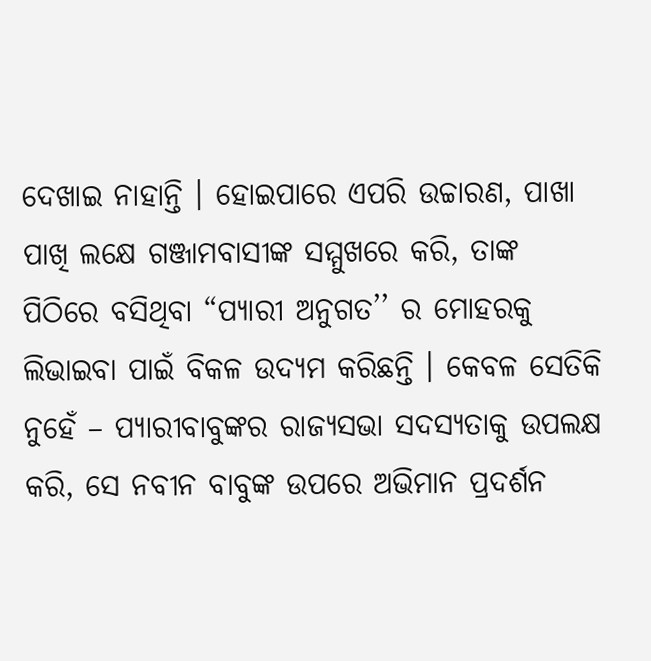ଦେଖାଇ ନାହାନ୍ତି । ହୋଇପାରେ ଏପରି ଉଚ୍ଚାରଣ, ପାଖା ପାଖି ଲକ୍ଷେ ଗଞ୍ଜାମବାସୀଙ୍କ ସମ୍ମୁଖରେ କରି, ତାଙ୍କ ପିଠିରେ ବସିଥିବା “ପ୍ୟାରୀ ଅନୁଗତ’’ ର ମୋହରକୁ ଲିଭାଇବା ପାଇଁ ବିକଳ ଉଦ୍ୟମ କରିଛନ୍ତି । କେବଳ ସେତିକି ନୁହେଁ – ପ୍ୟାରୀବାବୁଙ୍କର ରାଜ୍ୟସଭା ସଦସ୍ୟତାକୁ ଉପଲକ୍ଷ କରି, ସେ ନବୀନ ବାବୁଙ୍କ ଉପରେ ଅଭିମାନ ପ୍ରଦର୍ଶନ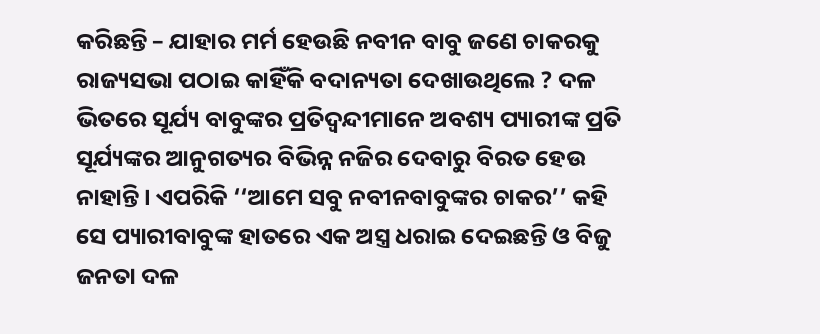କରିଛନ୍ତି – ଯାହାର ମର୍ମ ହେଉଛି ନବୀନ ବାବୁ ଜଣେ ଚାକରକୁ ରାଜ୍ୟସଭା ପଠାଇ କାହିଁକି ବଦାନ୍ୟତା ଦେଖାଉଥିଲେ ? ଦଳ ଭିତରେ ସୂର୍ଯ୍ୟ ବାବୁଙ୍କର ପ୍ରତିଦ୍ୱନ୍ଦୀମାନେ ଅବଶ୍ୟ ପ୍ୟାରୀଙ୍କ ପ୍ରତି ସୂର୍ଯ୍ୟଙ୍କର ଆନୁଗତ୍ୟର ବିଭିନ୍ନ ନଜିର ଦେବାରୁ ବିରତ ହେଉ ନାହାନ୍ତି । ଏପରିକି ‘‘ଆମେ ସବୁ ନବୀନବାବୁଙ୍କର ଚାକର’’ କହି ସେ ପ୍ୟାରୀବାବୁଙ୍କ ହାତରେ ଏକ ଅସ୍ତ୍ର ଧରାଇ ଦେଇଛନ୍ତି ଓ ବିଜୁ ଜନତା ଦଳ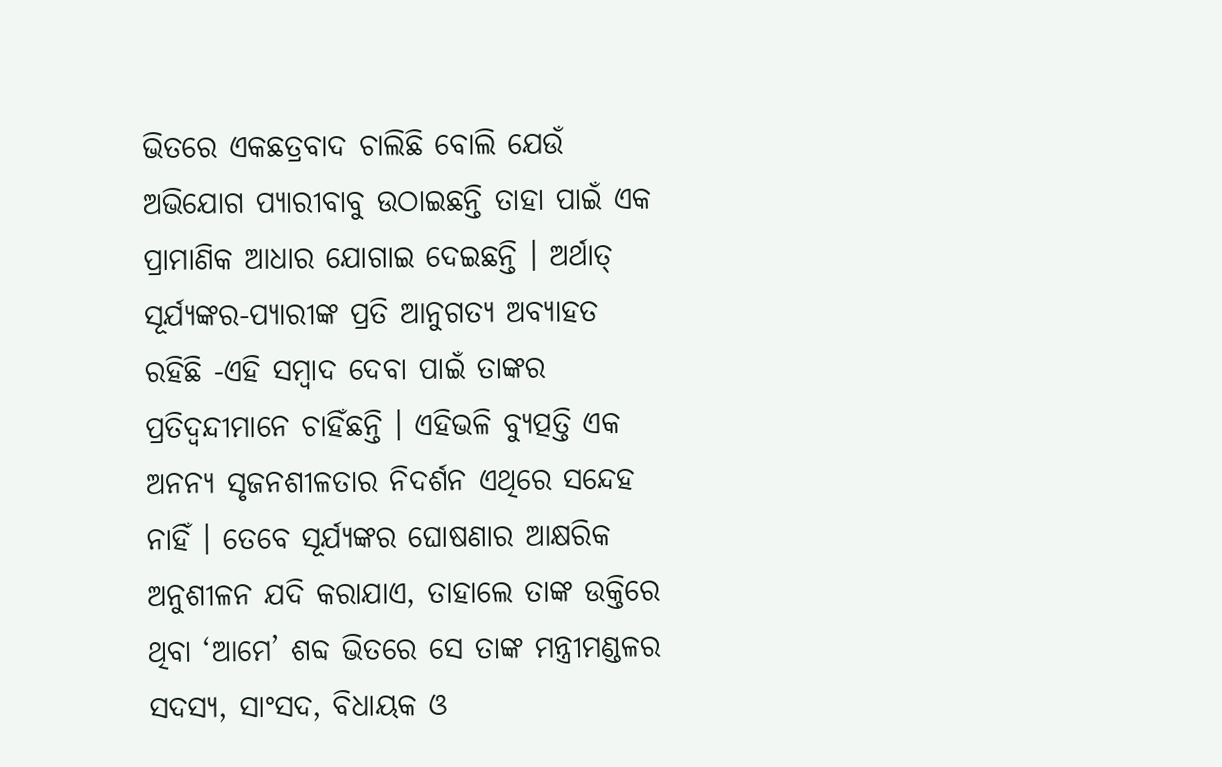ଭିତରେ ଏକଛତ୍ରବାଦ ଚାଲିଛି ବୋଲି ଯେଉଁ ଅଭିଯୋଗ ପ୍ୟାରୀବାବୁ ଉଠାଇଛନ୍ତି ତାହା ପାଇଁ ଏକ ପ୍ରାମାଣିକ ଆଧାର ଯୋଗାଇ ଦେଇଛନ୍ତି । ଅର୍ଥାତ୍ ସୂର୍ଯ୍ୟଙ୍କର-ପ୍ୟାରୀଙ୍କ ପ୍ରତି ଆନୁଗତ୍ୟ ଅବ୍ୟାହତ ରହିଛି -ଏହି ସମ୍ବାଦ ଦେବା ପାଇଁ ତାଙ୍କର ପ୍ରତିଦ୍ୱନ୍ଦୀମାନେ ଚାହିଁଛନ୍ତି । ଏହିଭଳି ବ୍ୟୁତ୍ପତ୍ତି ଏକ ଅନନ୍ୟ ସୃଜନଶୀଳତାର ନିଦର୍ଶନ ଏଥିରେ ସନ୍ଦେହ ନାହିଁ । ତେବେ ସୂର୍ଯ୍ୟଙ୍କର ଘୋଷଣାର ଆକ୍ଷରିକ ଅନୁଶୀଳନ ଯଦି କରାଯାଏ, ତାହାଲେ ତାଙ୍କ ଉକ୍ତିରେ ଥିବା ‘ଆମେ’ ଶବ୍ଦ ଭିତରେ ସେ ତାଙ୍କ ମନ୍ତ୍ରୀମଣ୍ଡଳର ସଦସ୍ୟ, ସାଂସଦ, ବିଧାୟକ ଓ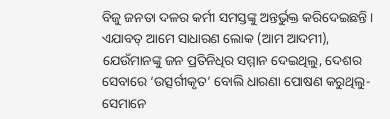ବିଜୁ ଜନତା ଦଳର କର୍ମୀ ସମସ୍ତଙ୍କୁ ଅନ୍ତର୍ଭୁକ୍ତ କରିଦେଇଛନ୍ତି । ଏଯାବତ୍ ଆମେ ସାଧାରଣ ଲୋକ (ଆମ ଆଦମୀ), ଯେଉଁମାନଙ୍କୁ ଜନ ପ୍ରତିନିଧିର ସମ୍ମାନ ଦେଇଥିଲୁ, ଦେଶର ସେବାରେ ‘ଉତ୍ସର୍ଗୀକୃତ’ ବୋଲି ଧାରଣା ପୋଷଣ କରୁଥିଲୁ- ସେମାନେ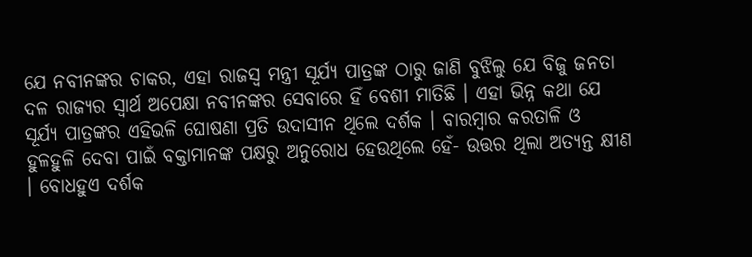ଯେ ନବୀନଙ୍କର ଚାକର, ଏହା ରାଜସ୍ୱ ମନ୍ତ୍ରୀ ସୂର୍ଯ୍ୟ ପାତ୍ରଙ୍କ ଠାରୁ ଜାଣି ବୁଝିଲୁ ଯେ ବିଜୁ ଜନତା ଦଳ ରାଜ୍ୟର ସ୍ୱାର୍ଥ ଅପେକ୍ଷା ନବୀନଙ୍କର ସେବାରେ ହିଁ ବେଶୀ ମାତିଛି । ଏହା ଭିନ୍ନ କଥା ଯେ ସୂର୍ଯ୍ୟ ପାତ୍ରଙ୍କର ଏହିଭଳି ଘୋଷଣା ପ୍ରତି ଉଦାସୀନ ଥିଲେ ଦର୍ଶକ । ବାରମ୍ବାର କରତାଳି ଓ ହୁଳହୁଳି ଦେବା ପାଇଁ ବକ୍ତାମାନଙ୍କ ପକ୍ଷରୁ ଅନୁରୋଧ ହେଉଥିଲେ ହେଁ- ଉତ୍ତର ଥିଲା ଅତ୍ୟନ୍ତ କ୍ଷୀଣ । ବୋଧହୁଏ ଦର୍ଶକ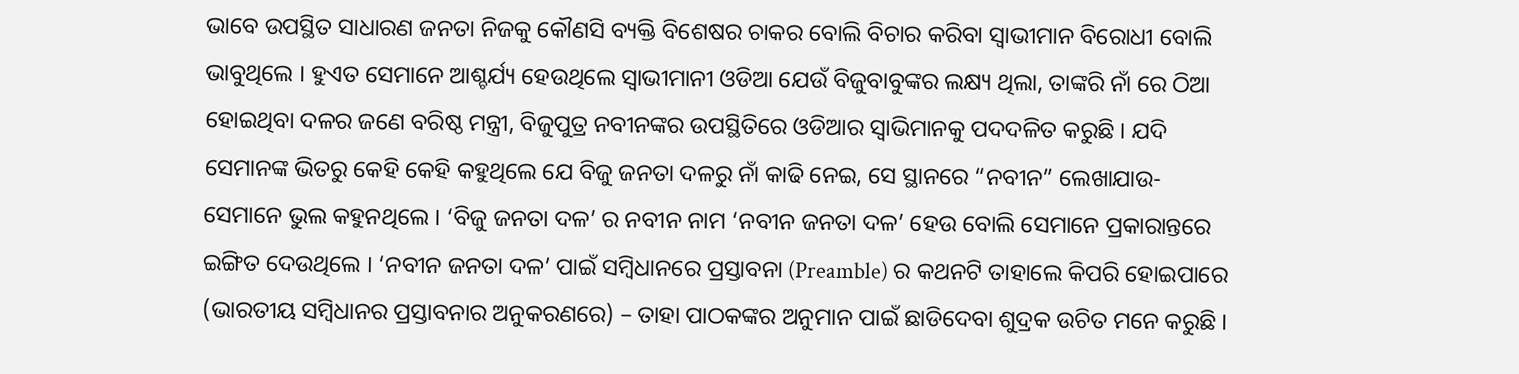ଭାବେ ଉପସ୍ଥିତ ସାଧାରଣ ଜନତା ନିଜକୁ କୌଣସି ବ୍ୟକ୍ତି ବିଶେଷର ଚାକର ବୋଲି ବିଚାର କରିବା ସ୍ୱାଭୀମାନ ବିରୋଧୀ ବୋଲି ଭାବୁଥିଲେ । ହୁଏତ ସେମାନେ ଆଶ୍ଚର୍ଯ୍ୟ ହେଉଥିଲେ ସ୍ୱାଭୀମାନୀ ଓଡିଆ ଯେଉଁ ବିଜୁବାବୁଙ୍କର ଲକ୍ଷ୍ୟ ଥିଲା, ତାଙ୍କରି ନାଁ ରେ ଠିଆ ହୋଇଥିବା ଦଳର ଜଣେ ବରିଷ୍ଠ ମନ୍ତ୍ରୀ, ବିଜୁପୁତ୍ର ନବୀନଙ୍କର ଉପସ୍ଥିତିରେ ଓଡିଆର ସ୍ୱାଭିମାନକୁ ପଦଦଳିତ କରୁଛି । ଯଦି ସେମାନଙ୍କ ଭିତରୁ କେହି କେହି କହୁଥିଲେ ଯେ ବିଜୁ ଜନତା ଦଳରୁ ନାଁ କାଢି ନେଇ, ସେ ସ୍ଥାନରେ “ନବୀନ” ଲେଖାଯାଉ- ସେମାନେ ଭୁଲ କହୁନଥିଲେ । ‘ବିଜୁ ଜନତା ଦଳ’ ର ନବୀନ ନାମ ‘ନବୀନ ଜନତା ଦଳ’ ହେଉ ବୋଲି ସେମାନେ ପ୍ରକାରାନ୍ତରେ ଇଙ୍ଗିତ ଦେଉଥିଲେ । ‘ନବୀନ ଜନତା ଦଳ’ ପାଇଁ ସମ୍ବିଧାନରେ ପ୍ରସ୍ତାବନା (Preamble) ର କଥନଟି ତାହାଲେ କିପରି ହୋଇପାରେ (ଭାରତୀୟ ସମ୍ବିଧାନର ପ୍ରସ୍ତାବନାର ଅନୁକରଣରେ) – ତାହା ପାଠକଙ୍କର ଅନୁମାନ ପାଇଁ ଛାଡିଦେବା ଶୁଦ୍ରକ ଉଚିତ ମନେ କରୁଛି ।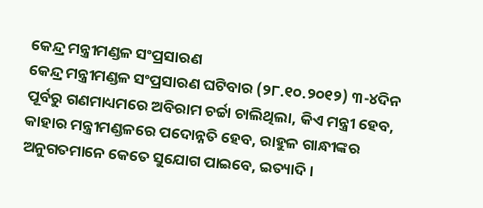କେନ୍ଦ୍ର ମନ୍ତ୍ରୀମଣ୍ଡଳ ସଂପ୍ରସାରଣ
କେନ୍ଦ୍ର ମନ୍ତ୍ରୀମଣ୍ଡଳ ସଂପ୍ରସାରଣ ଘଟିବାର (୨୮.୧୦.୨୦୧୨) ୩-୪ଦିନ ପୂର୍ବରୁ ଗଣମାଧ୍ୟମରେ ଅବିରାମ ଚର୍ଚ୍ଚା ଚାଲିଥିଲା, କିଏ ମନ୍ତ୍ରୀ ହେବ, କାହାର ମନ୍ତ୍ରୀମଣ୍ଡଳରେ ପଦୋନ୍ନତି ହେବ, ରାହୁଳ ଗାନ୍ଧୀଙ୍କର ଅନୁଗତମାନେ କେତେ ସୁଯୋଗ ପାଇବେ, ଇତ୍ୟାଦି ।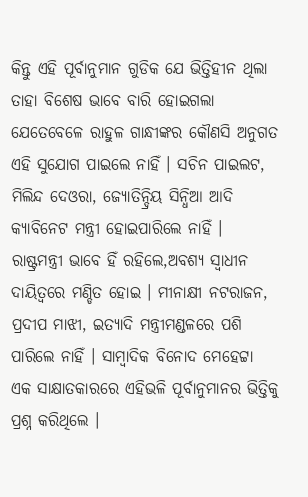କିନ୍ତୁ ଏହି ପୂର୍ବାନୁମାନ ଗୁଡିକ ଯେ ଭିତ୍ତିହୀନ ଥିଲା ତାହା ବିଶେଷ ଭାବେ ବାରି ହୋଇଗଲା ଯେତେବେଳେ ରାହୁଳ ଗାନ୍ଧୀଙ୍କର କୌଣସି ଅନୁଗତ ଏହି ସୁଯୋଗ ପାଇଲେ ନାହିଁ । ସଚିନ ପାଇଲଟ, ମିଲିନ୍ଦ ଦେଓରା, ଜ୍ୟୋତିନ୍ଦ୍ରିୟ ସିନ୍ଧିଆ ଆଦି କ୍ୟାବିନେଟ ମନ୍ତ୍ରୀ ହୋଇପାରିଲେ ନାହିଁ । ରାଷ୍ଟ୍ରମନ୍ତ୍ରୀ ଭାବେ ହିଁ ରହିଲେ,ଅବଶ୍ୟ ସ୍ୱାଧୀନ ଦାୟିତ୍ୱରେ ମଣ୍ଡିତ ହୋଇ । ମୀନାକ୍ଷୀ ନଟରାଜନ, ପ୍ରଦୀପ ମାଝୀ, ଇତ୍ୟାଦି ମନ୍ତ୍ରୀମଣ୍ଡଳରେ ପଶି ପାରିଲେ ନାହିଁ । ସାମ୍ବାଦିକ ବିନୋଦ ମେହେଟ୍ଟା ଏକ ସାକ୍ଷାତକାରରେ ଏହିଭଳି ପୂର୍ବାନୁମାନର ଭିତ୍ତିକୁ ପ୍ରଶ୍ନ କରିଥିଲେ ।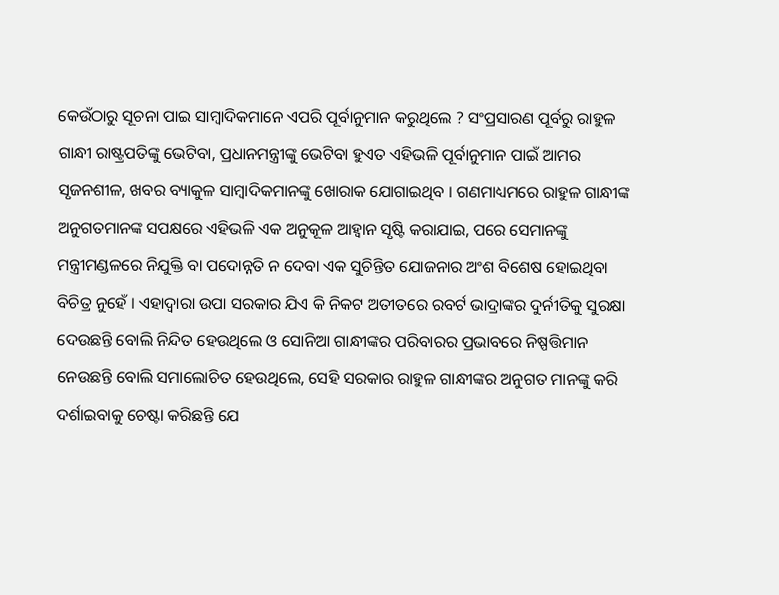କେଉଁଠାରୁ ସୂଚନା ପାଇ ସାମ୍ବାଦିକମାନେ ଏପରି ପୂର୍ବାନୁମାନ କରୁଥିଲେ ? ସଂପ୍ରସାରଣ ପୂର୍ବରୁ ରାହୁଳ ଗାନ୍ଧୀ ରାଷ୍ଟ୍ରପତିଙ୍କୁ ଭେଟିବା, ପ୍ରଧାନମନ୍ତ୍ରୀଙ୍କୁ ଭେଟିବା ହୁଏତ ଏହିଭଳି ପୂର୍ବାନୁମାନ ପାଇଁ ଆମର ସୃଜନଶୀଳ, ଖବର ବ୍ୟାକୁଳ ସାମ୍ବାଦିକମାନଙ୍କୁ ଖୋରାକ ଯୋଗାଇଥିବ । ଗଣମାଧ୍ୟମରେ ରାହୁଳ ଗାନ୍ଧୀଙ୍କ ଅନୁଗତମାନଙ୍କ ସପକ୍ଷରେ ଏହିଭଳି ଏକ ଅନୁକୂଳ ଆହ୍ୱାନ ସୃଷ୍ଟି କରାଯାଇ, ପରେ ସେମାନଙ୍କୁ ମନ୍ତ୍ରୀମଣ୍ଡଳରେ ନିଯୁକ୍ତି ବା ପଦୋନ୍ନତି ନ ଦେବା ଏକ ସୁଚିନ୍ତିତ ଯୋଜନାର ଅଂଶ ବିଶେଷ ହୋଇଥିବା ବିଚିତ୍ର ନୁହେଁ । ଏହାଦ୍ୱାରା ଉପା ସରକାର ଯିଏ କି ନିକଟ ଅତୀତରେ ରବର୍ଟ ଭାଦ୍ରାଙ୍କର ଦୁର୍ନୀତିକୁ ସୁରକ୍ଷା ଦେଉଛନ୍ତି ବୋଲି ନିନ୍ଦିତ ହେଉଥିଲେ ଓ ସୋନିଆ ଗାନ୍ଧୀଙ୍କର ପରିବାରର ପ୍ରଭାବରେ ନିଷ୍ପତ୍ତିମାନ ନେଉଛନ୍ତି ବୋଲି ସମାଲୋଚିତ ହେଉଥିଲେ, ସେହି ସରକାର ରାହୁଳ ଗାନ୍ଧୀଙ୍କର ଅନୁଗତ ମାନଙ୍କୁ କରି ଦର୍ଶାଇବାକୁ ଚେଷ୍ଟା କରିଛନ୍ତି ଯେ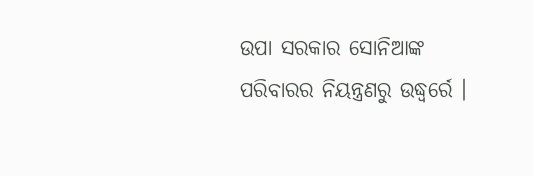ଉପା ସରକାର ସୋନିଆଙ୍କ ପରିବାରର ନିୟନ୍ତ୍ରଣରୁ ଉଦ୍ଧ୍ୱର୍ରେ ।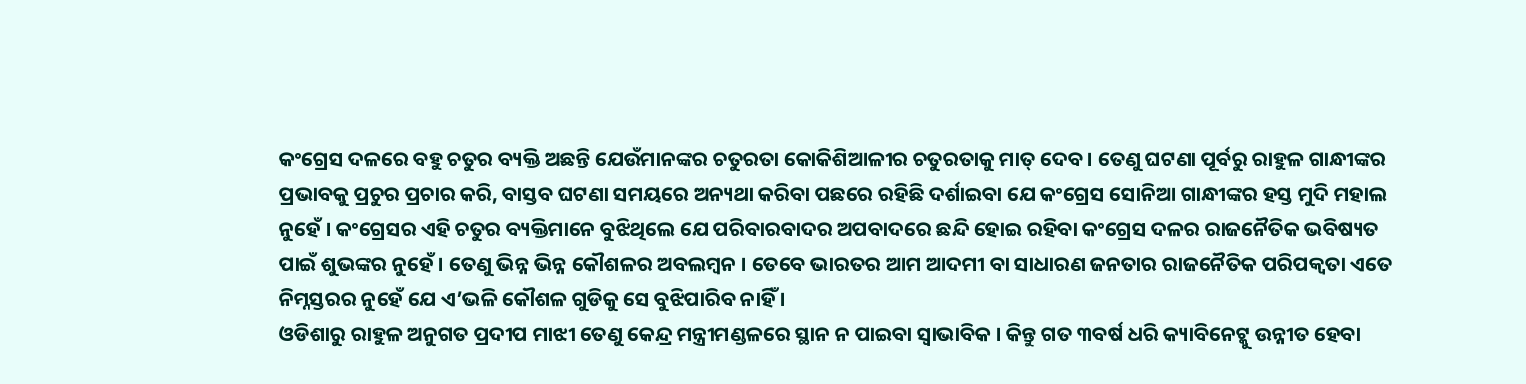କଂଗ୍ରେସ ଦଳରେ ବହୁ ଚତୁର ବ୍ୟକ୍ତି ଅଛନ୍ତି ଯେଉଁମାନଙ୍କର ଚତୁରତା କୋକିଶିଆଳୀର ଚତୁରତାକୁ ମାତ୍ ଦେବ । ତେଣୁ ଘଟଣା ପୂର୍ବରୁ ରାହୁଳ ଗାନ୍ଧୀଙ୍କର ପ୍ରଭାବକୁ ପ୍ରଚୁର ପ୍ରଚାର କରି, ବାସ୍ତବ ଘଟଣା ସମୟରେ ଅନ୍ୟଥା କରିବା ପଛରେ ରହିଛି ଦର୍ଶାଇବା ଯେ କଂଗ୍ରେସ ସୋନିଆ ଗାନ୍ଧୀଙ୍କର ହସ୍ତ ମୁଦି ମହାଲ ନୁହେଁ । କଂଗ୍ରେସର ଏହି ଚତୁର ବ୍ୟକ୍ତିମାନେ ବୁଝିଥିଲେ ଯେ ପରିବାରବାଦର ଅପବାଦରେ ଛନ୍ଦି ହୋଇ ରହିବା କଂଗ୍ରେସ ଦଳର ରାଜନୈତିକ ଭବିଷ୍ୟତ ପାଇଁ ଶୁଭଙ୍କର ନୁହେଁ । ତେଣୁ ଭିନ୍ନ ଭିନ୍ନ କୌଶଳର ଅବଲମ୍ବନ । ତେବେ ଭାରତର ଆମ ଆଦମୀ ବା ସାଧାରଣ ଜନତାର ରାଜନୈତିକ ପରିପକ୍ୱତା ଏତେ ନିମ୍ନସ୍ତରର ନୁହେଁ ଯେ ଏ’ଭଳି କୌଶଳ ଗୁଡିକୁ ସେ ବୁଝିପାରିବ ନାହିଁ ।
ଓଡିଶାରୁ ରାହୁଳ ଅନୁଗତ ପ୍ରଦୀପ ମାଝୀ ତେଣୁ କେନ୍ଦ୍ର ମନ୍ତ୍ରୀମଣ୍ଡଳରେ ସ୍ଥାନ ନ ପାଇବା ସ୍ୱାଭାବିକ । କିନ୍ତୁ ଗତ ୩ବର୍ଷ ଧରି କ୍ୟାବିନେଟ୍କୁ ଉନ୍ନୀତ ହେବା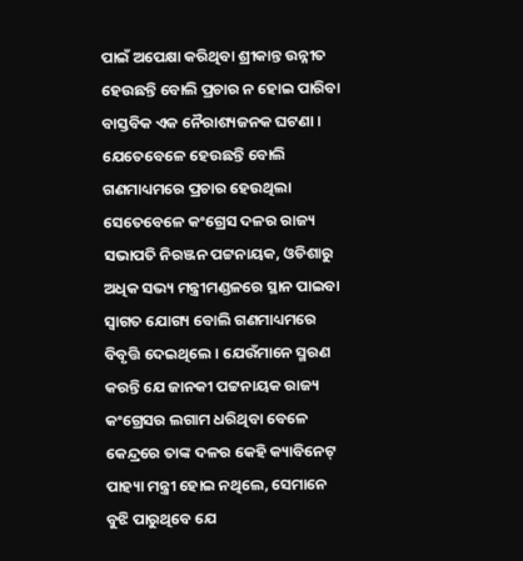ପାଇଁ ଅପେକ୍ଷା କରିଥିବା ଶ୍ରୀକାନ୍ତ ଉନ୍ନୀତ ହେଉଛନ୍ତି ବୋଲି ପ୍ରଚାର ନ ହୋଇ ପାରିବା ବାସ୍ତବିକ ଏକ ନୈରାଶ୍ୟଜନକ ଘଟଣା । ଯେତେବେଳେ ହେଉଛନ୍ତି ବୋଲି ଗଣମାଧ୍ୟମରେ ପ୍ରଚାର ହେଉଥିଲା ସେତେବେଳେ କଂଗ୍ରେସ ଦଳର ରାଜ୍ୟ ସଭାପତି ନିରଞ୍ଜନ ପଟ୍ଟନାୟକ, ଓଡିଶାରୁ ଅଧିକ ସଭ୍ୟ ମନ୍ତ୍ରୀମଣ୍ଡଳରେ ସ୍ଥାନ ପାଇବା ସ୍ୱାଗତ ଯୋଗ୍ୟ ବୋଲି ଗଣମାଧ୍ୟମରେ ବିବୃତ୍ତି ଦେଇଥିଲେ । ଯେଉଁମାନେ ସ୍ମରଣ କରନ୍ତି ଯେ ଜାନକୀ ପଟ୍ଟନାୟକ ରାଜ୍ୟ କଂଗ୍ରେସର ଲଗାମ ଧରିଥିବା ବେଳେ କେନ୍ଦ୍ରରେ ତାଙ୍କ ଦଳର କେହି କ୍ୟାବିନେଟ୍ ପାହ୍ୟା ମନ୍ତ୍ରୀ ହୋଇ ନଥିଲେ, ସେମାନେ ବୁଝି ପାରୁଥିବେ ଯେ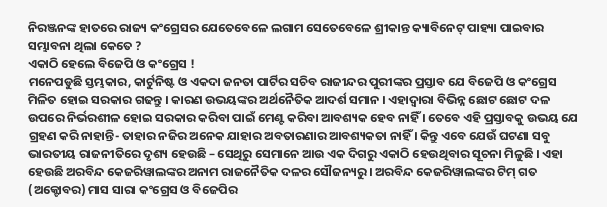ନିରଞ୍ଜନଙ୍କ ହାତରେ ରାଜ୍ୟ କଂଗ୍ରେସର ଯେତେବେଳେ ଲଗାମ ସେତେବେଳେ ଶ୍ରୀକାନ୍ତ କ୍ୟାବିନେଟ୍ ପାହ୍ୟା ପାଇବାର ସମ୍ଭାବନା ଥିଲା କେତେ ?
ଏକାଠି ହେଲେ ବିଜେପି ଓ କଂଗ୍ରେସ !
ମନେପଡୁଛି ସ୍ତମ୍ଭକାର, କାର୍ଟୁନିଷ୍ଟ ଓ ଏକଦା ଜନତା ପାର୍ଟିର ସଚିବ ରାଜୀନ୍ଦର ପୁରୀଙ୍କର ପ୍ରସ୍ତାବ ଯେ ବିଜେପି ଓ କଂଗ୍ରେସ ମିଳିତ ହୋଇ ସରକାର ଗଢନ୍ତୁ । କାରଣ ଉଭୟଙ୍କର ଅର୍ଥନୈତିକ ଆଦର୍ଶ ସମାନ । ଏହାଦ୍ୱାରା ବିଭିନ୍ନ ଛୋଟ ଛୋଟ ଦଳ ଉପରେ ନିର୍ଭରଶୀଳ ହୋଇ ସରକାର କରିବା ପାଇଁ ମେଣ୍ଟ କରିବା ଆବଶ୍ୟକ ହେବ ନାହିଁ । ତେବେ ଏହି ପ୍ରସ୍ତାବକୁ ଉଭୟ ଯେ ଗ୍ରହଣ କରି ନାହାନ୍ତି- ତାହାର ନଜିର ଅନେକ ଯାହାର ଅବତାରଣାର ଆବଶ୍ୟକତା ନାହିଁ । କିନ୍ତୁ ଏବେ ଯେଉଁ ଘଟଣା ସବୁ ଭାରତୀୟ ରାଜନୀତିରେ ଦୃଶ୍ୟ ହେଉଛି – ସେଥିରୁ ସେମାନେ ଆଉ ଏକ ଦିଗରୁ ଏକାଠି ହେଉଥିବାର ସୂଚନା ମିଳୁଛି । ଏହା ହେଉଛି ଅରବିନ୍ଦ କେଜରିୱାଲଙ୍କର ଅନାମ ରାଜନୈତିକ ଦଳର ସୌଜନ୍ୟରୁ । ଅରବିନ୍ଦ କେଜରିୱାଲଙ୍କର ଟିମ୍ ଗତ (ଅକ୍ଟୋବର) ମାସ ସାରା କଂଗ୍ରେସ ଓ ବିଜେପିର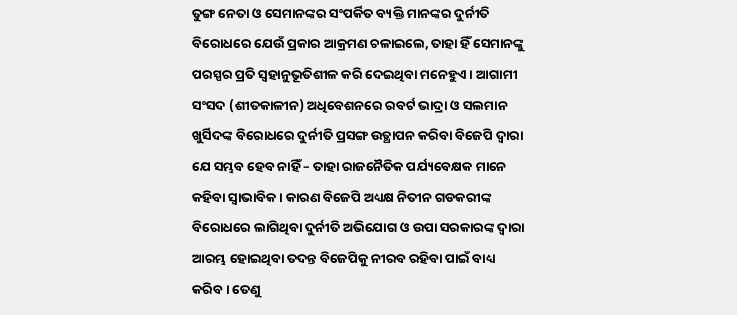ତୁଙ୍ଗ ନେତା ଓ ସେମାନଙ୍କର ସଂପର୍କିତ ବ୍ୟକ୍ତି ମାନଙ୍କର ଦୁର୍ନୀତି ବିରୋଧରେ ଯେଉଁ ପ୍ରକାର ଆକ୍ରମଣ ଚଳାଇଲେ, ତାହା ହିଁ ସେମାନଙ୍କୁ ପରସ୍ପର ପ୍ରତି ସ୍ୱହାନୁଭୂତିଶୀଳ କରି ଦେଇଥିବା ମନେହୁଏ । ଆଗାମୀ ସଂସଦ (ଶୀତକାଳୀନ) ଅଧିବେଶନରେ ରବର୍ଟ ଭାଦ୍ରା ଓ ସଲମାନ ଖୁର୍ସିଦଙ୍କ ବିରୋଧରେ ଦୁର୍ନୀତି ପ୍ରସଙ୍ଗ ଉତ୍ଥାପନ କରିବା ବିଜେପି ଦ୍ୱାରା ଯେ ସମ୍ଭବ ହେବ ନାହିଁ – ତାହା ରାଜନୈତିକ ପର୍ଯ୍ୟବେକ୍ଷକ ମାନେ କହିବା ସ୍ୱାଭାବିକ । କାରଣ ବିଜେପି ଅଧ୍ୟକ୍ଷ ନିତୀନ ଗଡକରୀଙ୍କ ବିରୋଧରେ ଲାଗିଥିବା ଦୁର୍ନୀତି ଅଭିଯୋଗ ଓ ଉପା ସରକାରଙ୍କ ଦ୍ୱାରା ଆରମ୍ଭ ହୋଇଥିବା ତଦନ୍ତ ବିଜେପିକୁ ନୀରବ ରହିବା ପାଇଁ ବାଧ୍ୟ କରିବ । ତେଣୁ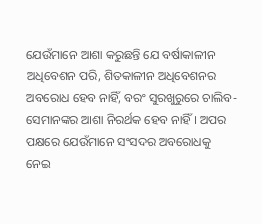ଯେଉଁମାନେ ଆଶା କରୁଛନ୍ତି ଯେ ବର୍ଷାକାଳୀନ ଅଧିବେଶନ ପରି, ଶିତକାଳୀନ ଅଧିବେଶନର ଅବରୋଧ ହେବ ନାହିଁ, ବରଂ ସୁରଖୁରୁରେ ଚାଲିବ- ସେମାନଙ୍କର ଆଶା ନିରର୍ଥକ ହେବ ନାହିଁ । ଅପର ପକ୍ଷରେ ଯେଉଁମାନେ ସଂସଦର ଅବରୋଧକୁ ନେଇ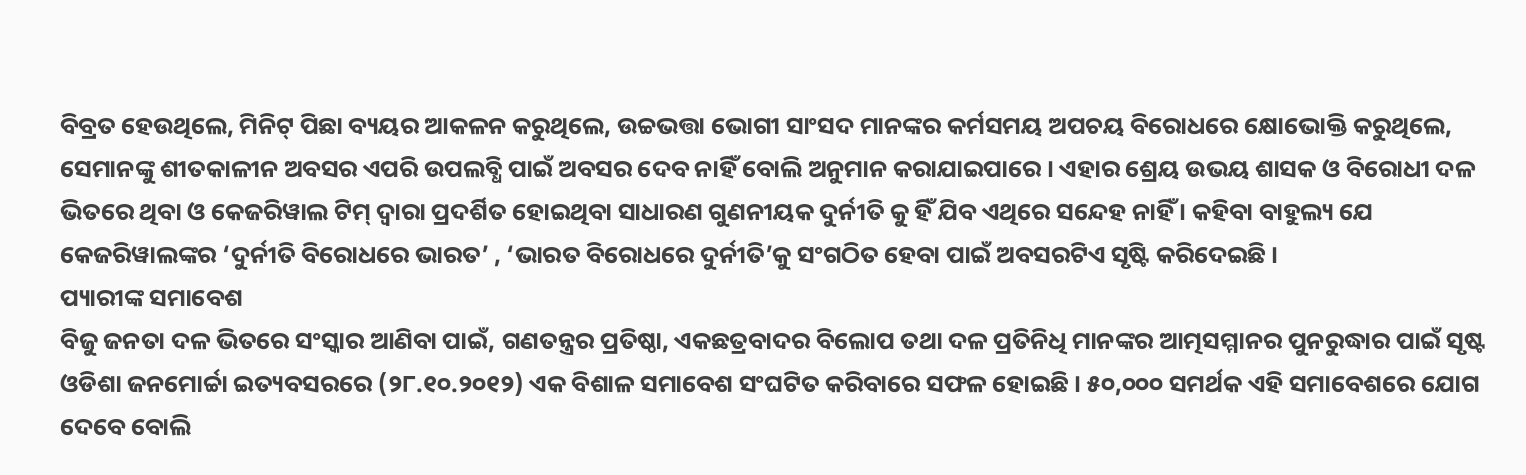ବିବ୍ରତ ହେଉଥିଲେ, ମିନିଟ୍ ପିଛା ବ୍ୟୟର ଆକଳନ କରୁଥିଲେ, ଉଚ୍ଚଭତ୍ତା ଭୋଗୀ ସାଂସଦ ମାନଙ୍କର କର୍ମସମୟ ଅପଚୟ ବିରୋଧରେ କ୍ଷୋଭୋକ୍ତି କରୁଥିଲେ, ସେମାନଙ୍କୁ ଶୀତକାଳୀନ ଅବସର ଏପରି ଉପଲବ୍ଧି ପାଇଁ ଅବସର ଦେବ ନାହିଁ ବୋଲି ଅନୁମାନ କରାଯାଇପାରେ । ଏହାର ଶ୍ରେୟ ଉଭୟ ଶାସକ ଓ ବିରୋଧୀ ଦଳ ଭିତରେ ଥିବା ଓ କେଜରିୱାଲ ଟିମ୍ ଦ୍ୱାରା ପ୍ରଦର୍ଶିତ ହୋଇଥିବା ସାଧାରଣ ଗୁଣନୀୟକ ଦୁର୍ନୀତି କୁ ହିଁ ଯିବ ଏଥିରେ ସନ୍ଦେହ ନାହିଁ । କହିବା ବାହୁଲ୍ୟ ଯେ କେଜରିୱାଲଙ୍କର ‘ଦୁର୍ନୀତି ବିରୋଧରେ ଭାରତ’ , ‘ଭାରତ ବିରୋଧରେ ଦୁର୍ନୀତି’କୁ ସଂଗଠିତ ହେବା ପାଇଁ ଅବସରଟିଏ ସୃଷ୍ଟି କରିଦେଇଛି ।
ପ୍ୟାରୀଙ୍କ ସମାବେଶ
ବିଜୁ ଜନତା ଦଳ ଭିତରେ ସଂସ୍କାର ଆଣିବା ପାଇଁ, ଗଣତନ୍ତ୍ରର ପ୍ରତିଷ୍ଠା, ଏକଛତ୍ରବାଦର ବିଲୋପ ତଥା ଦଳ ପ୍ରତିନିଧି ମାନଙ୍କର ଆତ୍ମସମ୍ମାନର ପୁନରୁଦ୍ଧାର ପାଇଁ ସୃଷ୍ଟ ଓଡିଶା ଜନମୋର୍ଚ୍ଚା ଇତ୍ୟବସରରେ (୨୮.୧୦.୨୦୧୨) ଏକ ବିଶାଳ ସମାବେଶ ସଂଘଟିତ କରିବାରେ ସଫଳ ହୋଇଛି । ୫୦,୦୦୦ ସମର୍ଥକ ଏହି ସମାବେଶରେ ଯୋଗ ଦେବେ ବୋଲି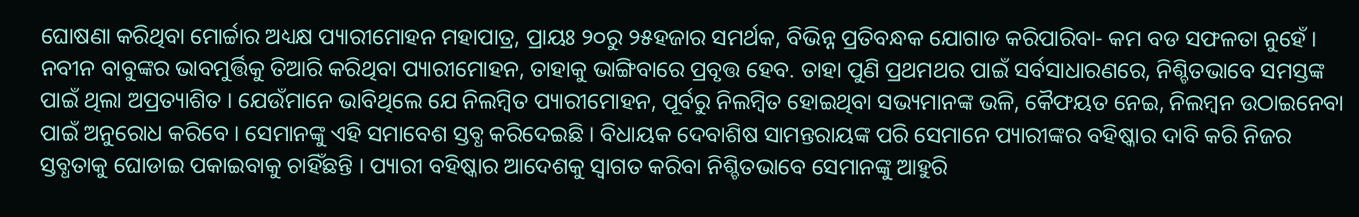ଘୋଷଣା କରିଥିବା ମୋର୍ଚ୍ଚାର ଅଧ୍ୟକ୍ଷ ପ୍ୟାରୀମୋହନ ମହାପାତ୍ର, ପ୍ରାୟଃ ୨୦ରୁ ୨୫ହଜାର ସମର୍ଥକ, ବିଭିନ୍ନ ପ୍ରତିବନ୍ଧକ ଯୋଗାଡ କରିପାରିବା- କମ ବଡ ସଫଳତା ନୁହେଁ । ନବୀନ ବାବୁଙ୍କର ଭାବମୁର୍ତ୍ତିକୁ ତିଆରି କରିଥିବା ପ୍ୟାରୀମୋହନ, ତାହାକୁ ଭାଙ୍ଗିବାରେ ପ୍ରବୃତ୍ତ ହେବ. ତାହା ପୁଣି ପ୍ରଥମଥର ପାଇଁ ସର୍ବସାଧାରଣରେ, ନିଶ୍ଚିତଭାବେ ସମସ୍ତଙ୍କ ପାଇଁ ଥିଲା ଅପ୍ରତ୍ୟାଶିତ । ଯେଉଁମାନେ ଭାବିଥିଲେ ଯେ ନିଲମ୍ବିତ ପ୍ୟାରୀମୋହନ, ପୂର୍ବରୁ ନିଲମ୍ବିତ ହୋଇଥିବା ସଭ୍ୟମାନଙ୍କ ଭଳି, କୈଫୟତ ନେଇ, ନିଲମ୍ବନ ଉଠାଇନେବା ପାଇଁ ଅନୁରୋଧ କରିବେ । ସେମାନଙ୍କୁ ଏହି ସମାବେଶ ସ୍ତବ୍ଧ କରିଦେଇଛି । ବିଧାୟକ ଦେବାଶିଷ ସାମନ୍ତରାୟଙ୍କ ପରି ସେମାନେ ପ୍ୟାରୀଙ୍କର ବହିଷ୍କାର ଦାବି କରି ନିଜର ସ୍ତବ୍ଧତାକୁ ଘୋଡାଇ ପକାଇବାକୁ ଚାହିଁଛନ୍ତି । ପ୍ୟାରୀ ବହିଷ୍କାର ଆଦେଶକୁ ସ୍ୱାଗତ କରିବା ନିଶ୍ଚିତଭାବେ ସେମାନଙ୍କୁ ଆହୁରି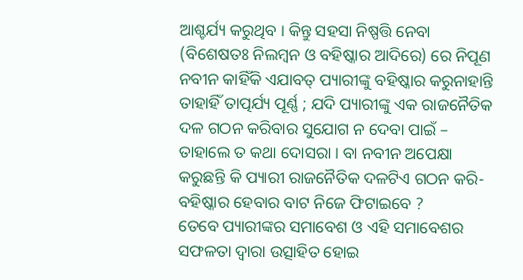ଆଶ୍ଚର୍ଯ୍ୟ କରୁଥିବ । କିନ୍ତୁ ସହସା ନିଷ୍ପତ୍ତି ନେବା (ବିଶେଷତଃ ନିଲମ୍ବନ ଓ ବହିଷ୍କାର ଆଦିରେ) ରେ ନିପୂଣ ନବୀନ କାହିଁକି ଏଯାବତ୍ ପ୍ୟାରୀଙ୍କୁ ବହିଷ୍କାର କରୁନାହାନ୍ତି ତାହାହିଁ ତାତ୍ପର୍ଯ୍ୟ ପୂର୍ଣ୍ଣ ; ଯଦି ପ୍ୟାରୀଙ୍କୁ ଏକ ରାଜନୈତିକ ଦଳ ଗଠନ କରିବାର ସୁଯୋଗ ନ ଦେବା ପାଇଁ – ତାହାଲେ ତ କଥା ଦୋସରା । ବା ନବୀନ ଅପେକ୍ଷା କରୁଛନ୍ତି କି ପ୍ୟାରୀ ରାଜନୈତିକ ଦଳଟିଏ ଗଠନ କରି- ବହିଷ୍କାର ହେବାର ବାଟ ନିଜେ ଫିଟାଇବେ ?
ତେବେ ପ୍ୟାରୀଙ୍କର ସମାବେଶ ଓ ଏହି ସମାବେଶର ସଫଳତା ଦ୍ୱାରା ଉତ୍ସାହିତ ହୋଇ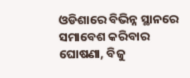ଓଡିଶାରେ ବିଭିନ୍ନ ସ୍ଥାନରେ ସମାବେଶ କରିବାର ଘୋଷଣା, ବିଜୁ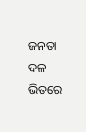ଜନତା ଦଳ ଭିତରେ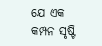ଯେ ଏକ କମ୍ପନ ସୃଷ୍ଟି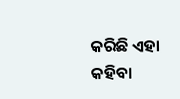କରିଛି ଏହା କହିବା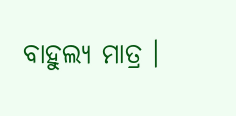ବାହୁଲ୍ୟ ମାତ୍ର ।